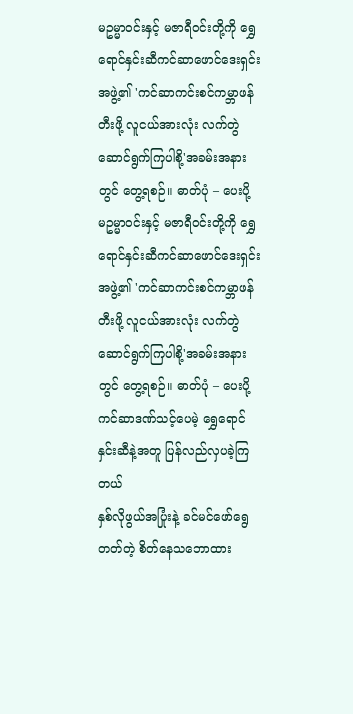မဥမ္မာဝင်းနှင့် မဇာရီဝင်းတို့ကို ရွှေရောင်နှင်းဆီကင်ဆာဖောင်ဒေးရှင်းအဖွဲ့၏ 'ကင်ဆာကင်းစင်ကမ္ဘာဖန်တီးဖို့ လူငယ်အားလုံး လက်တွဲဆောင်ရွက်ကြပါစို့'အခမ်းအနားတွင် တွေ့ရစဉ်။ ဓာတ်ပုံ – ပေးပို့
မဥမ္မာဝင်းနှင့် မဇာရီဝင်းတို့ကို ရွှေရောင်နှင်းဆီကင်ဆာဖောင်ဒေးရှင်းအဖွဲ့၏ 'ကင်ဆာကင်းစင်ကမ္ဘာဖန်တီးဖို့ လူငယ်အားလုံး လက်တွဲဆောင်ရွက်ကြပါစို့'အခမ်းအနားတွင် တွေ့ရစဉ်။ ဓာတ်ပုံ – ပေးပို့
ကင်ဆာဒဏ်သင့်ပေမဲ့ ရွှေရောင်နှင်းဆီနဲ့အတူ ပြန်လည်လှပခဲ့ကြတယ်
နှစ်လိုဖွယ်အပြုံးနဲ့ ခင်မင်ဖော်ရွေတတ်တဲ့ စိတ်နေသဘောထား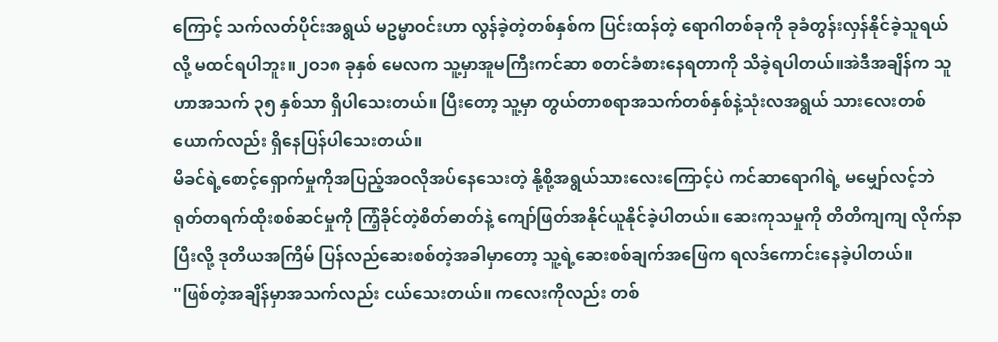ကြောင့် သက်လတ်ပိုင်းအရွယ် မဥမ္မာဝင်းဟာ လွန်ခဲ့တဲ့တစ်နှစ်က ပြင်းထန်တဲ့ ရောဂါတစ်ခုကို ခုခံတွန်းလှန်နိုင်ခဲ့သူရယ်လို့ မထင်ရပါဘူး။၂ဝ၁၈ ခုနှစ် မေလက သူ့မှာအူမကြီးကင်ဆာ စတင်ခံစားနေရတာကို သိခဲ့ရပါတယ်။အဲဒီအချိန်က သူဟာအသက် ၃၅ နှစ်သာ ရှိပါသေးတယ်။ ပြီးတော့ သူ့မှာ တွယ်တာစရာအသက်တစ်နှစ်နဲ့သုံးလအရွယ် သားလေးတစ်ယောက်လည်း ရှိနေပြန်ပါသေးတယ်။
မိခင်ရဲ့စောင့်ရှောက်မှုကိုအပြည့်အဝလိုအပ်နေသေးတဲ့ နို့စို့အရွယ်သားလေးကြောင့်ပဲ ကင်ဆာရောဂါရဲ့ မမျှော်လင့်ဘဲ ရုတ်တရက်ထိုးစစ်ဆင်မှုကို ကြံ့ခိုင်တဲ့စိတ်ဓာတ်နဲ့ ကျော်ဖြတ်အနိုင်ယူနိုင်ခဲ့ပါတယ်။ ဆေးကုသမှုကို တိတိကျကျ လိုက်နာပြီးလို့ ဒုတိယအကြိမ် ပြန်လည်ဆေးစစ်တဲ့အခါမှာတော့ သူ့ရဲ့ဆေးစစ်ချက်အဖြေက ရလဒ်ကောင်းနေခဲ့ပါတယ်။
''ဖြစ်တဲ့အချိန်မှာအသက်လည်း ငယ်သေးတယ်။ ကလေးကိုလည်း တစ်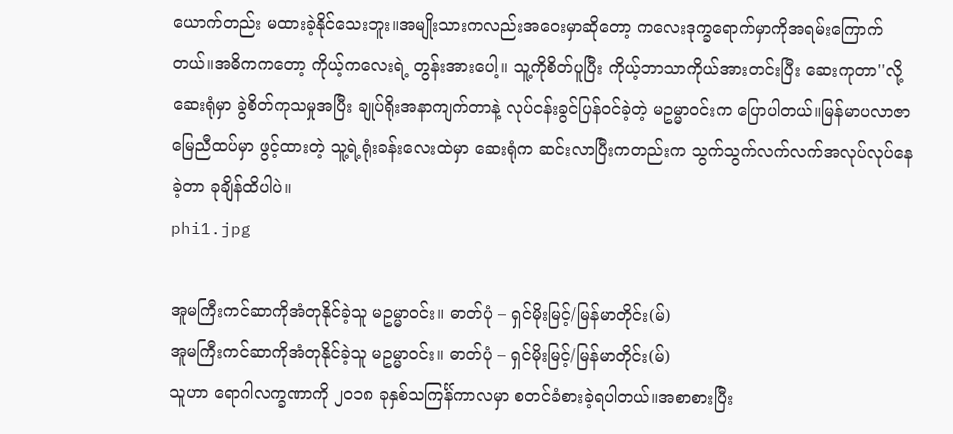ယောက်တည်း မထားခဲ့နိုင်သေးဘူး။အမျိုးသားကလည်းအဝေးမှာဆိုတော့ ကလေးဒုက္ခရောက်မှာကိုအရမ်းကြောက်တယ်။အဓိကကတော့ ကိုယ့်ကလေးရဲ့ တွန်းအားပေါ့။ သူ့ကိုစိတ်ပူပြီး ကိုယ့်ဘာသာကိုယ်အားတင်းပြီး ဆေးကုတာ''လို့ ဆေးရုံမှာ ခွဲစိတ်ကုသမှုအပြီး ချုပ်ရိုးအနာကျက်တာနဲ့ လုပ်ငန်းခွင်ပြန်ဝင်ခဲ့တဲ့ မဥမ္မာဝင်းက ပြောပါတယ်။မြန်မာပလာဇာမြေညီထပ်မှာ ဖွင့်ထားတဲ့ သူ့ရဲ့ရုံးခန်းလေးထဲမှာ ဆေးရုံက ဆင်းလာပြီးကတည်းက သွက်သွက်လက်လက်အလုပ်လုပ်နေခဲ့တာ ခုချိန်ထိပါပဲ။
phi1.jpg

အူမကြီးကင်ဆာကိုအံတုနိုင်ခဲ့သူ မဥမ္မာဝင်း။ ဓာတ်ပုံ – ရှင်မိုးမြင့်/မြန်မာတိုင်း(မ်)
အူမကြီးကင်ဆာကိုအံတုနိုင်ခဲ့သူ မဥမ္မာဝင်း။ ဓာတ်ပုံ – ရှင်မိုးမြင့်/မြန်မာတိုင်း(မ်)
သူဟာ ရောဂါလက္ခဏာကို ၂ဝ၁၈ ခုနှစ်သကြင်္န်ကာလမှာ စတင်ခံစားခဲ့ရပါတယ်။အစာစားပြီး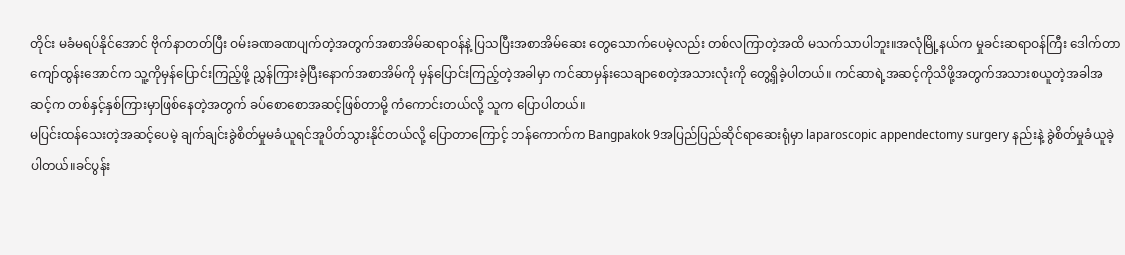တိုင်း မခံမရပ်နိုင်အောင် ဗိုက်နာတတ်ပြီး ဝမ်းခဏခဏပျက်တဲ့အတွက်အစာအိမ်ဆရာဝန်နဲ့ ပြသပြီးအစာအိမ်ဆေး တွေသောက်ပေမဲ့လည်း တစ်လကြာတဲ့အထိ မသက်သာပါဘူး။အလုံမြို့နယ်က မှုခင်းဆရာဝန်ကြီး ဒေါက်တာကျော်ထွန်းအောင်က သူ့ကိုမှန်ပြောင်းကြည့်ဖို့ ညွှန်ကြားခဲ့ပြီးနောက်အစာအိမ်ကို မှန်ပြောင်းကြည့်တဲ့အခါမှာ ကင်ဆာမှန်းသေချာစေတဲ့အသားလုံးကို တွေ့ရှိခဲ့ပါတယ်။ ကင်ဆာရဲ့အဆင့်ကိုသိဖို့အတွက်အသားစယူတဲ့အခါအဆင့်က တစ်နှင့်နှစ်ကြားမှာဖြစ်နေတဲ့အတွက် ခပ်စောစောအဆင့်ဖြစ်တာမို့ ကံကောင်းတယ်လို့ သူက ပြောပါတယ်။
မပြင်းထန်သေးတဲ့အဆင့်ပေမဲ့ ချက်ချင်းခွဲစိတ်မှုမခံယူရင်အူပိတ်သွားနိုင်တယ်လို့ ပြောတာကြောင့် ဘန်ကောက်က Bangpakok 9အပြည်ပြည်ဆိုင်ရာဆေးရုံမှာ laparoscopic appendectomy surgery နည်းနဲ့ ခွဲစိတ်မှုခံယူခဲ့ပါတယ်။ခင်ပွန်း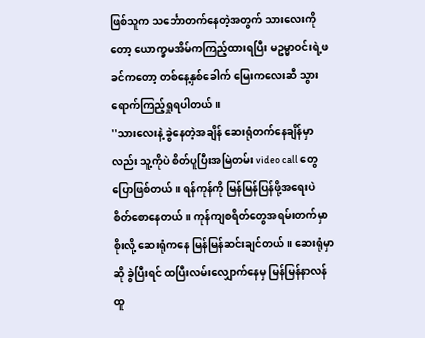ဖြစ်သူက သင်္ဘောတက်နေတဲ့အတွက် သားလေးကိုတော့ ယောက္ခမအိမ်ကကြည့်ထားရပြီး မဥမ္မာဝင်းရဲ့ဖခင်ကတော့ တစ်နေ့နှစ်ခေါက် မြေးကလေးဆီ သွားရောက်ကြည့်ရှုရပါတယ်။
''သားလေးနဲ့ ခွဲနေတဲ့အချိန် ဆေးရုံတက်နေချိန်မှာလည်း သူ့ကိုပဲ စိတ်ပူပြီးအမြဲတမ်း video call တွေ ပြောဖြစ်တယ်။ ရန်ကုန်ကို မြန်မြန်ပြန်ဖို့အရေးပဲ စိတ်စောနေတယ်။ ကုန်ကျစရိတ်တွေအရမ်းတက်မှာစိုးလို့ ဆေးရုံကနေ မြန်မြန်ဆင်းချင်တယ်။ ဆေးရုံမှာဆို ခွဲပြီးရင် ထပြီးလမ်းလျှောက်နေမှ မြန်မြန်နာလန်ထူ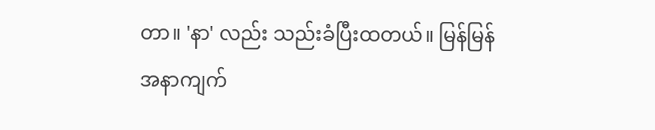တာ။ 'နာ' လည်း သည်းခံပြီးထတယ်။ မြန်မြန်အနာကျက်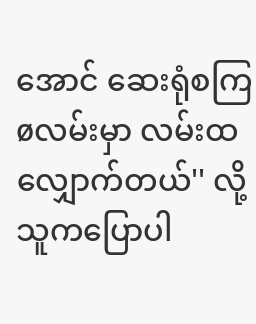အောင် ဆေးရုံစကြøလမ်းမှာ လမ်းထလျှောက်တယ်'' လို့ သူကပြောပါ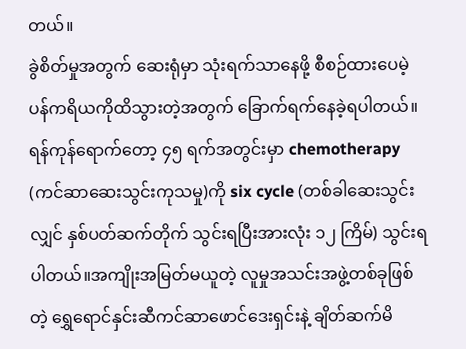တယ်။
ခွဲစိတ်မှုအတွက် ဆေးရုံမှာ သုံးရက်သာနေဖို့ စီစဉ်ထားပေမဲ့ ပန်ကရိယကိုထိသွားတဲ့အတွက် ခြောက်ရက်နေခဲ့ရပါတယ်။ရန်ကုန်ရောက်တော့ ၄၅ ရက်အတွင်းမှာ chemotherapy (ကင်ဆာဆေးသွင်းကုသမှု)ကို six cycle (တစ်ခါဆေးသွင်းလျှင် နှစ်ပတ်ဆက်တိုက် သွင်းရပြီးအားလုံး ၁၂ ကြိမ်) သွင်းရပါတယ်။အကျိုးအမြတ်မယူတဲ့ လူမှုအသင်းအဖွဲ့တစ်ခုဖြစ်တဲ့ ရွှေရောင်နှင်းဆီကင်ဆာဖောင်ဒေးရှင်းနဲ့ ချိတ်ဆက်မိ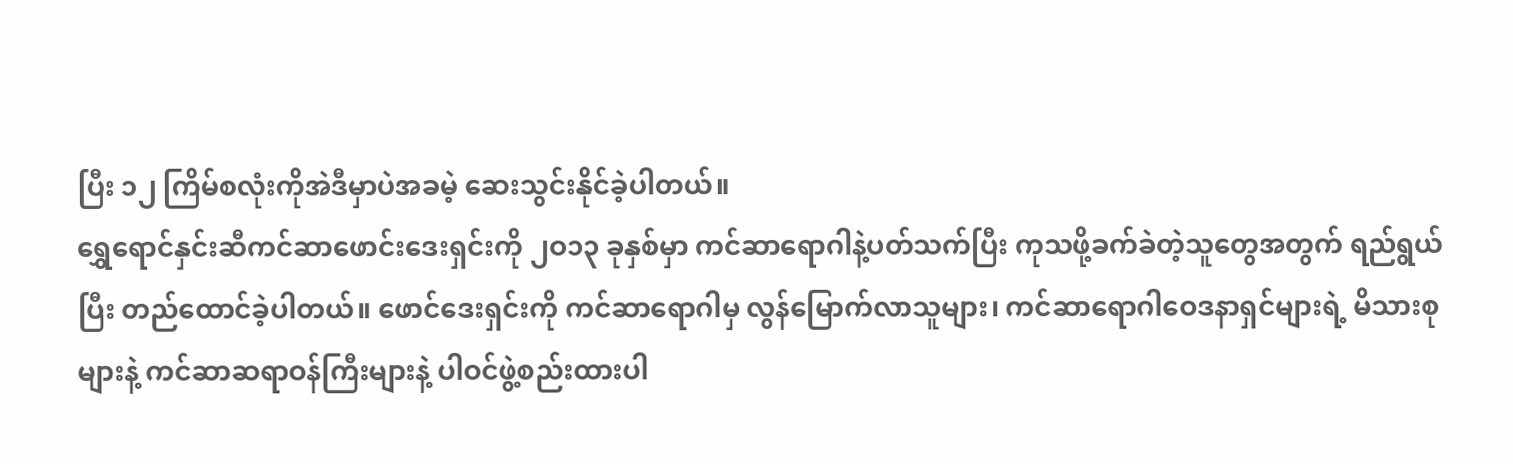ပြီး ၁၂ ကြိမ်စလုံးကိုအဲဒီမှာပဲအခမဲ့ ဆေးသွင်းနိုင်ခဲ့ပါတယ်။
ရွှေရောင်နှင်းဆီကင်ဆာဖောင်းဒေးရှင်းကို ၂ဝ၁၃ ခုနှစ်မှာ ကင်ဆာရောဂါနဲ့ပတ်သက်ပြီး ကုသဖို့ခက်ခဲတဲ့သူတွေအတွက် ရည်ရွယ်ပြီး တည်ထောင်ခဲ့ပါတယ်။ ဖောင်ဒေးရှင်းကို ကင်ဆာရောဂါမှ လွန်မြောက်လာသူများ၊ ကင်ဆာရောဂါဝေဒနာရှင်များရဲ့ မိသားစုများနဲ့ ကင်ဆာဆရာဝန်ကြီးများနဲ့ ပါဝင်ဖွဲ့စည်းထားပါ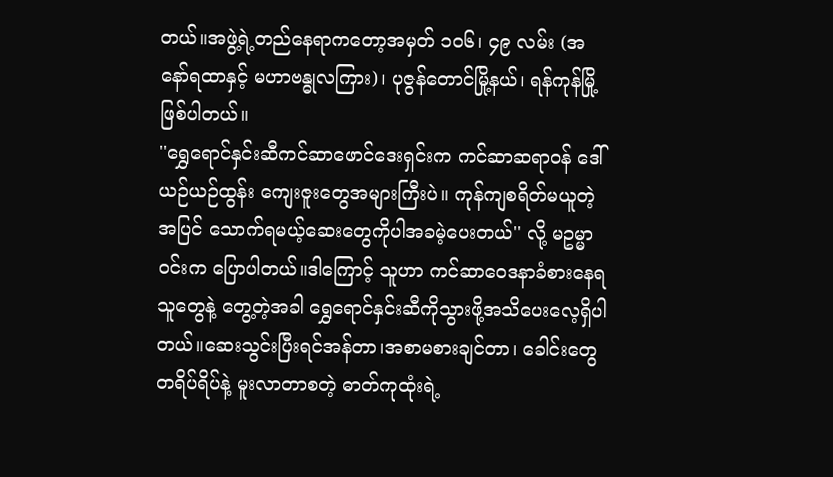တယ်။အဖွဲ့ရဲ့တည်နေရာကတော့အမှတ် ၁ဝ၆၊ ၄၉ လမ်း (အနော်ရထာနှင့် မဟာဗန္ဓုလကြား)၊ ပုဇွန်တောင်မြို့နယ်၊ ရန်ကုန်မြို့ ဖြစ်ပါတယ်။
''ရွှေရောင်နှင်းဆီကင်ဆာဖောင်ဒေးရှင်းက ကင်ဆာဆရာဝန် ဒေါ်ယဉ်ယဉ်ထွန်း ကျေးဇူးတွေအများကြီးပဲ။ ကုန်ကျစရိတ်မယူတဲ့အပြင် သောက်ရမယ့်ဆေးတွေကိုပါအခမဲ့ပေးတယ်'' လို့ မဥမ္မာဝင်းက ပြောပါတယ်။ဒါကြောင့် သူဟာ ကင်ဆာဝေဒနာခံစားနေရသူတွေနဲ့ တွေ့တဲ့အခါ ရွှေရောင်နှင်းဆီကိုသွားဖို့အသိပေးလေ့ရှိပါတယ်။ဆေးသွင်းပြီးရင်အန်တာ၊အစာမစားချင်တာ၊ ခေါင်းတွေတရိပ်ရိပ်နဲ့ မူးလာတာစတဲ့ ဓာတ်ကုထုံးရဲ့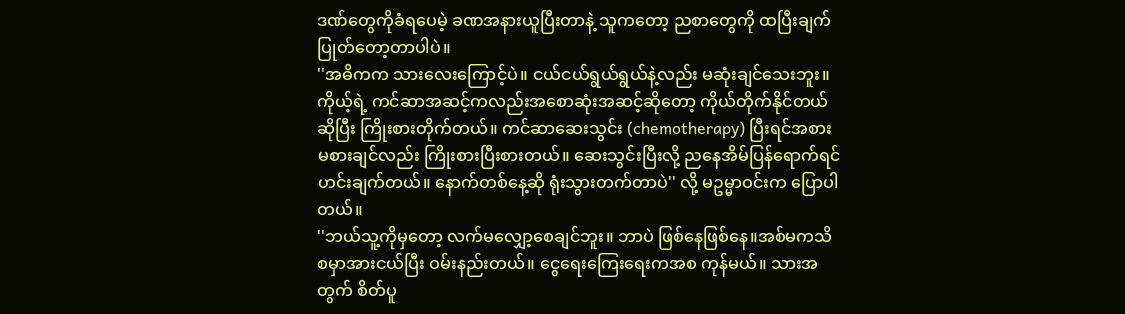ဒဏ်တွေကိုခံရပေမဲ့ ခဏအနားယူပြီးတာနဲ့ သူကတော့ ညစာတွေကို ထပြီးချက်ပြုတ်တော့တာပါပဲ။
''အဓိကက သားလေးကြောင့်ပဲ။ ငယ်ငယ်ရွယ်ရွယ်နဲ့လည်း မဆုံးချင်သေးဘူး။ ကိုယ့်ရဲ့ ကင်ဆာအဆင့်ကလည်းအစောဆုံးအဆင့်ဆိုတော့ ကိုယ်တိုက်နိုင်တယ်ဆိုပြီး ကြိုးစားတိုက်တယ်။ ကင်ဆာဆေးသွင်း (chemotherapy) ပြီးရင်အစားမစားချင်လည်း ကြိုးစားပြီးစားတယ်။ ဆေးသွင်းပြီးလို့ ညနေအိမ်ပြန်ရောက်ရင် ဟင်းချက်တယ်။ နောက်တစ်နေ့ဆို ရုံးသွားတက်တာပဲ'' လို့ မဥမ္မာဝင်းက ပြောပါတယ်။
''ဘယ်သူ့ကိုမှတော့ လက်မလျှော့စေချင်ဘူး။ ဘာပဲ ဖြစ်နေဖြစ်နေ။အစ်မကသိစမှာအားငယ်ပြီး ဝမ်းနည်းတယ်။ ငွေရေးကြေးရေးကအစ ကုန်မယ်။ သားအတွက် စိတ်ပူ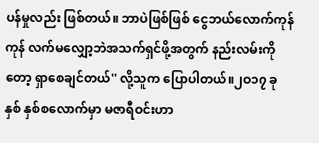ပန်မှုလည်း ဖြစ်တယ်။ ဘာပဲဖြစ်ဖြစ် ငွေဘယ်လောက်ကုန်ကုန် လက်မလျှော့ဘဲအသက်ရှင်ဖို့အတွက် နည်းလမ်းကိုတော့ ရှာစေချင်တယ်'' လို့သူက ပြောပါတယ်။၂ဝ၁၇ ခုနှစ် နှစ်စလောက်မှာ မဇာရီဝင်းဟာ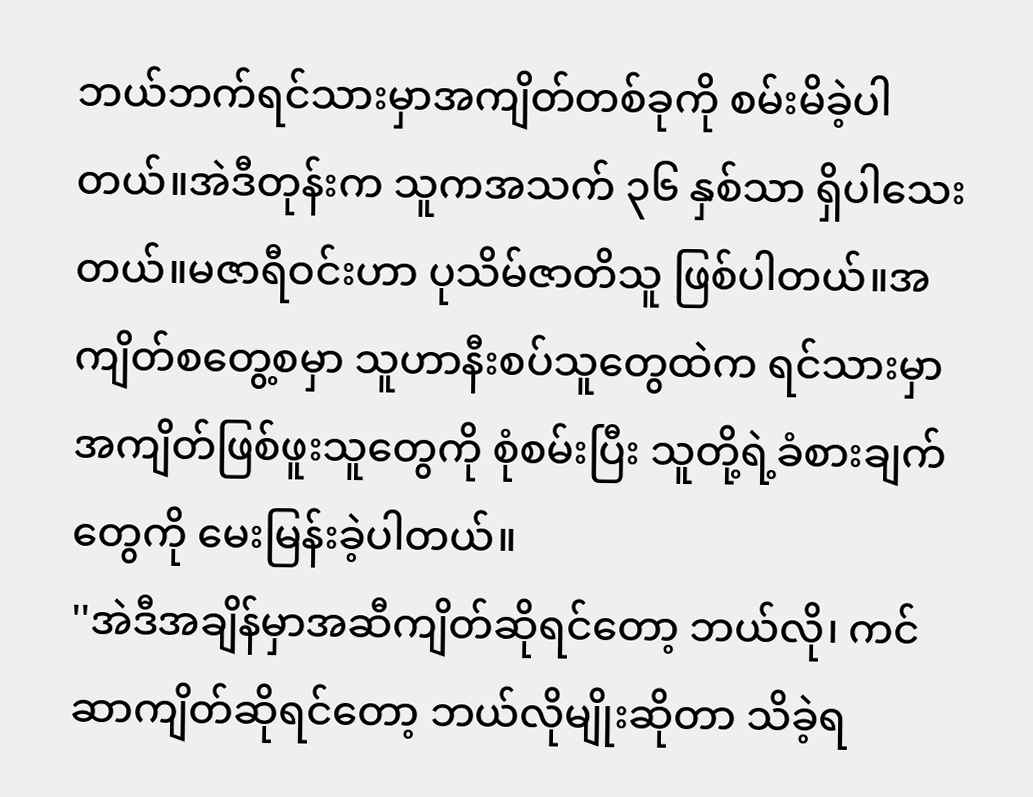ဘယ်ဘက်ရင်သားမှာအကျိတ်တစ်ခုကို စမ်းမိခဲ့ပါတယ်။အဲဒီတုန်းက သူကအသက် ၃၆ နှစ်သာ ရှိပါသေးတယ်။မဇာရီဝင်းဟာ ပုသိမ်ဇာတိသူ ဖြစ်ပါတယ်။အကျိတ်စတွေ့စမှာ သူဟာနီးစပ်သူတွေထဲက ရင်သားမှာအကျိတ်ဖြစ်ဖူးသူတွေကို စုံစမ်းပြီး သူတို့ရဲ့ခံစားချက်တွေကို မေးမြန်းခဲ့ပါတယ်။
''အဲဒီအချိန်မှာအဆီကျိတ်ဆိုရင်တော့ ဘယ်လို၊ ကင်ဆာကျိတ်ဆိုရင်တော့ ဘယ်လိုမျိုးဆိုတာ သိခဲ့ရ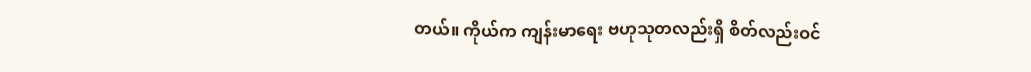တယ်။ ကိုယ်က ကျန်းမာရေး ဗဟုသုတလည်းရှိ စိတ်လည်းဝင်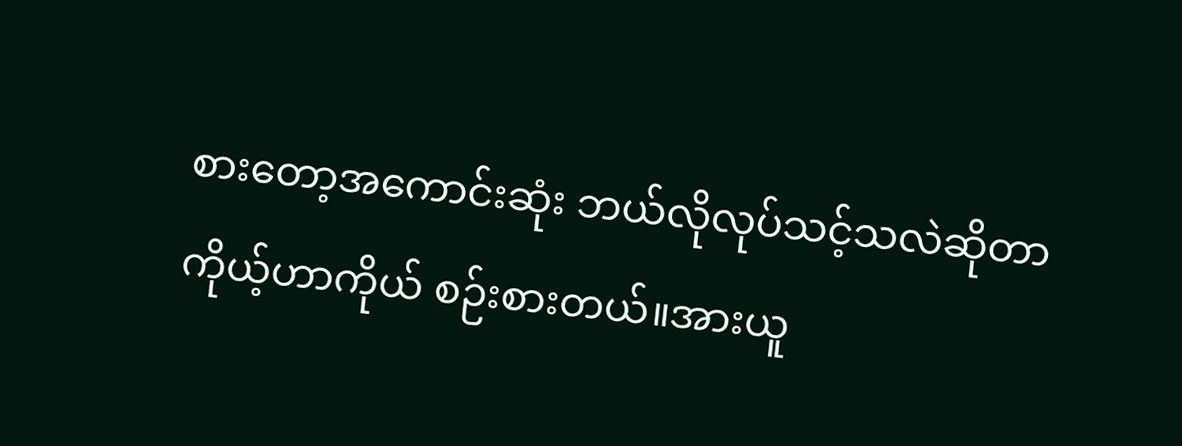စားတော့အကောင်းဆုံး ဘယ်လိုလုပ်သင့်သလဲဆိုတာ ကိုယ့်ဟာကိုယ် စဉ်းစားတယ်။အားယူ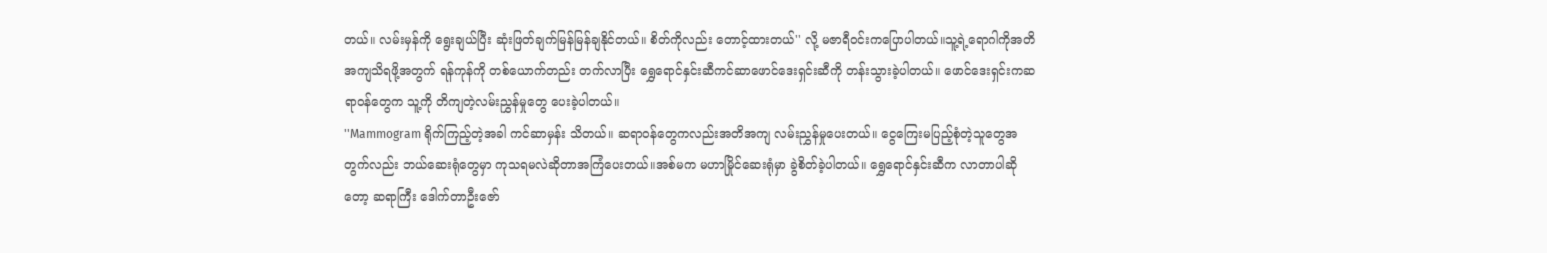တယ်။ လမ်းမှန်ကို ရွေးချယ်ပြီး ဆုံးဖြတ်ချက်မြန်မြန်ချနိုင်တယ်။ စိတ်ကိုလည်း တောင့်ထားတယ်'' လို့ မဇာရီဝင်းကပြောပါတယ်။သူ့ရဲ့ရောဂါကိုအတိအကျသိရဖို့အတွက် ရန်ကုန်ကို တစ်ယောက်တည်း တက်လာပြီး ရွှေရောင်နှင်းဆီကင်ဆာဖောင်ဒေးရှင်းဆီကို တန်းသွားခဲ့ပါတယ်။ ဖောင်ဒေးရှင်းကဆရာဝန်တွေက သူ့ကို တိကျတဲ့လမ်းညွှန်မှုတွေ ပေးခဲ့ပါတယ်။
''Mammogram ရိုက်ကြည့်တဲ့အခါ ကင်ဆာမှန်း သိတယ်။ ဆရာဝန်တွေကလည်းအတိအကျ လမ်းညွှန်မှုပေးတယ်။ ငွေကြေးမပြည့်စုံတဲ့သူတွေအတွက်လည်း ဘယ်ဆေးရုံတွေမှာ ကုသရမလဲဆိုတာအကြံပေးတယ်။အစ်မက မဟာမြိုင်ဆေးရုံမှာ ခွဲစိတ်ခဲ့ပါတယ်။ ရွှေရောင်နှင်းဆီက လာတာပါဆိုတော့ ဆရာကြီး ဒေါက်တာဦးဇော်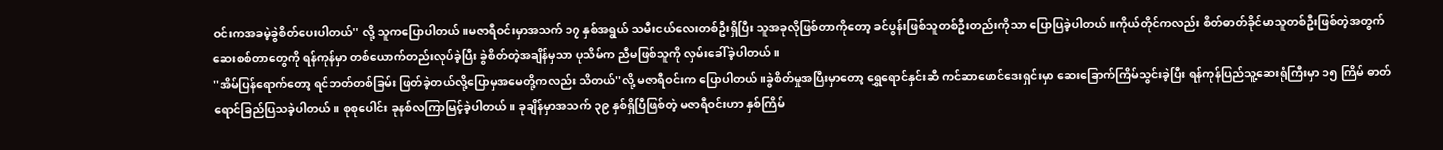ဝင်းကအခမဲ့ခွဲစိတ်ပေးပါတယ်'' လို့ သူကပြောပါတယ်။မဇာရီဝင်းမှာအသက် ၁၇ နှစ်အရွယ် သမီးငယ်လေးတစ်ဦးရှိပြီး သူအခုလိုဖြစ်တာကိုတော့ ခင်ပွန်းဖြစ်သူတစ်ဦးတည်းကိုသာ ပြောပြခဲ့ပါတယ်။ကိုယ်တိုင်ကလည်း စိတ်ဓာတ်ခိုင်မာသူတစ်ဦးဖြစ်တဲ့အတွက် ဆေးစစ်တာတွေကို ရန်ကုန်မှာ တစ်ယောက်တည်းလုပ်ခဲ့ပြီး ခွဲစိတ်တဲ့အချိန်မှသာ ပုသိမ်က ညီမဖြစ်သူကို လှမ်းခေါ်ခဲ့ပါတယ်။
''အိမ်ပြန်ရောက်တော့ ရင်ဘတ်တစ်ခြမ်း ဖြတ်ခဲ့တယ်လို့ပြောမှအမေတို့ကလည်း သိတယ်''လို့ မဇာရီဝင်းက ပြောပါတယ်။ခွဲစိတ်မှုအပြီးမှာတော့ ရွှေရောင်နှင်းဆီ ကင်ဆာဖောင်ဒေးရှင်းမှာ ဆေးခြောက်ကြိမ်သွင်းခဲ့ပြီး ရန်ကုန်ပြည်သူ့ဆေးရုံကြီးမှာ ၁၅ ကြိမ် ဓာတ်ရောင်ခြည်ပြသခဲ့ပါတယ်။ စုစုပေါင်း ခုနစ်လကြာမြင့်ခဲ့ပါတယ်။ ခုချိန်မှာအသက် ၃၉ နှစ်ရှိပြီဖြစ်တဲ့ မဇာရီဝင်းဟာ နှစ်ကြိမ်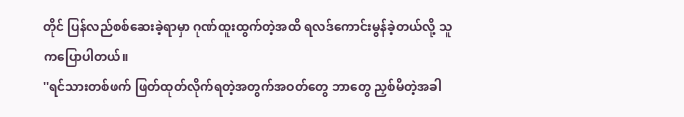တိုင် ပြန်လည်စစ်ဆေးခဲ့ရာမှာ ဂုဏ်ထူးထွက်တဲ့အထိ ရလဒ်ကောင်းမွန်ခဲ့တယ်လို့ သူကပြောပါတယ်။
''ရင်သားတစ်ဖက် ဖြတ်ထုတ်လိုက်ရတဲ့အတွက်အဝတ်တွေ ဘာတွေ ညှစ်မိတဲ့အခါ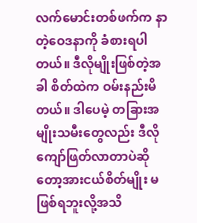လက်မောင်းတစ်ဖက်က နာတဲ့ဝေဒနာကို ခံစားရပါတယ်။ ဒီလိုမျိုးဖြစ်တဲ့အခါ စိတ်ထဲက ဝမ်းနည်းမိတယ်။ ဒါပေမဲ့ တခြားအမျိုးသမီးတွေလည်း ဒီလိုကျော်ဖြတ်လာတာပဲဆိုတော့အားငယ်စိတ်မျိုး မဖြစ်ရဘူးလို့အသိ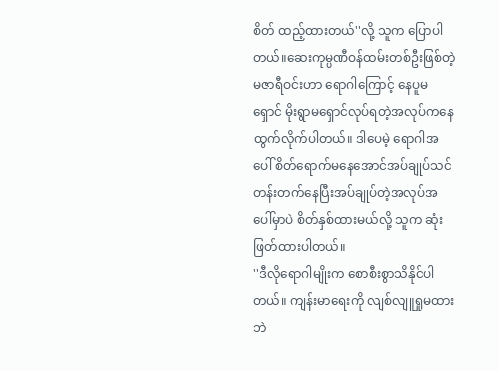စိတ် ထည့်ထားတယ်''လို့ သူက ပြောပါတယ်။ဆေးကုမ္ပဏီဝန်ထမ်းတစ်ဦးဖြစ်တဲ့ မဇာရီဝင်းဟာ ရောဂါကြောင့် နေပူမရှောင် မိုးရွာမရှောင်လုပ်ရတဲ့အလုပ်ကနေ ထွက်လိုက်ပါတယ်။ ဒါပေမဲ့ ရောဂါအပေါ် စိတ်ရောက်မနေအောင်အပ်ချုပ်သင်တန်းတက်နေပြီးအပ်ချုပ်တဲ့အလုပ်အပေါ်မှာပဲ စိတ်နှစ်ထားမယ်လို့ သူက ဆုံးဖြတ်ထားပါတယ်။
''ဒီလိုရောဂါမျိုးက စောစီးစွာသိနိုင်ပါတယ်။ ကျန်းမာရေးကို လျစ်လျူရှုမထားဘဲ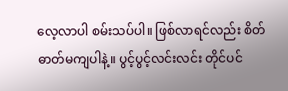လေ့လာပါ စမ်းသပ်ပါ။ ဖြစ်လာရင်လည်း စိတ်ဓာတ်မကျပါနဲ့။ ပွင့်ပွင့်လင်းလင်း တိုင်ပင်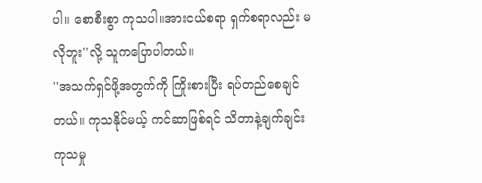ပါ။ စောစီးစွာ ကုသပါ။အားငယ်စရာ ရှက်စရာလည်း မလိုဘူး''လို့ သူကပြောပါတယ်။
''အသက်ရှင်ဖို့အတွက်ကို ကြိုးစားပြီး ရပ်တည်စေချင်တယ်။ ကုသနိုင်မယ့် ကင်ဆာဖြစ်ရင် သိတာနဲ့ချက်ချင်း ကုသမှု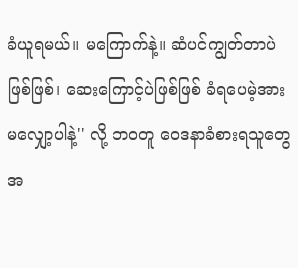ခံယူရမယ်။ မကြောက်နဲ့။ ဆံပင်ကျွတ်တာပဲဖြစ်ဖြစ်၊ ဆေးကြောင့်ပဲဖြစ်ဖြစ် ခံရပေမဲ့အားမလျှော့ပါနဲ့'' လို့ ဘဝတူ ဝေဒနာခံစားရသူတွေအ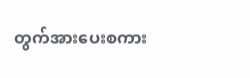တွက်အားပေးစကား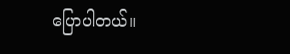ပြောပါတယ်။